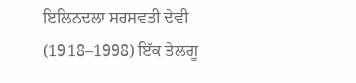ਇਲਿਨਦਲਾ ਸਰਸਵਤੀ ਦੇਵੀ (1918–1998) ਇੱਕ ਤੇਲਗੂ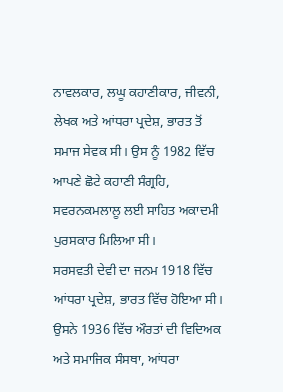ਨਾਵਲਕਾਰ, ਲਘੂ ਕਹਾਣੀਕਾਰ, ਜੀਵਨੀ, ਲੇਖਕ ਅਤੇ ਆਂਧਰਾ ਪ੍ਰਦੇਸ਼, ਭਾਰਤ ਤੋਂ ਸਮਾਜ ਸੇਵਕ ਸੀ। ਉਸ ਨੂੰ 1982 ਵਿੱਚ ਆਪਣੇ ਛੋਟੇ ਕਹਾਣੀ ਸੰਗ੍ਰਹਿ, ਸਵਰਨਕਮਲਾਲੂ ਲਈ ਸਾਹਿਤ ਅਕਾਦਮੀ ਪੁਰਸਕਾਰ ਮਿਲਿਆ ਸੀ।
ਸਰਸਵਤੀ ਦੇਵੀ ਦਾ ਜਨਮ 1918 ਵਿੱਚ ਆਂਧਰਾ ਪ੍ਰਦੇਸ਼, ਭਾਰਤ ਵਿੱਚ ਹੋਇਆ ਸੀ। ਉਸਨੇ 1936 ਵਿੱਚ ਔਰਤਾਂ ਦੀ ਵਿਦਿਅਕ ਅਤੇ ਸਮਾਜਿਕ ਸੰਸਥਾ, ਆਂਧਰਾ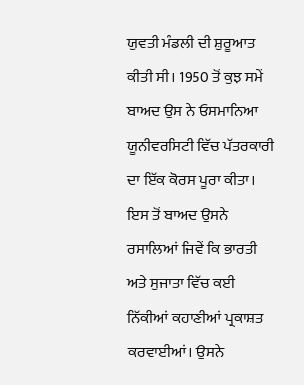ਯੁਵਤੀ ਮੰਡਲੀ ਦੀ ਸ਼ੁਰੂਆਤ ਕੀਤੀ ਸੀ। 1950 ਤੋਂ ਕੁਝ ਸਮੇਂ ਬਾਅਦ ਉਸ ਨੇ ਓਸਮਾਨਿਆ ਯੂਨੀਵਰਸਿਟੀ ਵਿੱਚ ਪੱਤਰਕਾਰੀ ਦਾ ਇੱਕ ਕੋਰਸ ਪੂਰਾ ਕੀਤਾ। ਇਸ ਤੋਂ ਬਾਅਦ ਉਸਨੇ ਰਸਾਲਿਆਂ ਜਿਵੇਂ ਕਿ ਭਾਰਤੀ ਅਤੇ ਸੁਜਾਤਾ ਵਿੱਚ ਕਈ ਨਿੱਕੀਆਂ ਕਹਾਣੀਆਂ ਪ੍ਰਕਾਸ਼ਤ ਕਰਵਾਈਆਂ। ਉਸਨੇ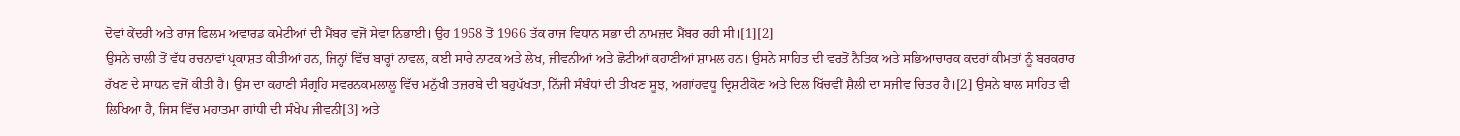ਦੋਵਾਂ ਕੇਂਦਰੀ ਅਤੇ ਰਾਜ ਫਿਲਮ ਅਵਾਰਡ ਕਮੇਟੀਆਂ ਦੀ ਮੈਂਬਰ ਵਜੋਂ ਸੇਵਾ ਨਿਭਾਈ। ਉਹ 1958 ਤੋਂ 1966 ਤੱਕ ਰਾਜ ਵਿਧਾਨ ਸਭਾ ਦੀ ਨਾਮਜ਼ਦ ਮੈਂਬਰ ਰਹੀ ਸੀ।[1][2]
ਉਸਨੇ ਚਾਲੀ ਤੋਂ ਵੱਧ ਰਚਨਾਵਾਂ ਪ੍ਰਕਾਸ਼ਤ ਕੀਤੀਆਂ ਹਨ, ਜਿਨ੍ਹਾਂ ਵਿੱਚ ਬਾਰ੍ਹਾਂ ਨਾਵਲ, ਕਈ ਸਾਰੇ ਨਾਟਕ ਅਤੇ ਲੇਖ, ਜੀਵਨੀਆਂ ਅਤੇ ਛੋਟੀਆਂ ਕਹਾਣੀਆਂ ਸ਼ਾਮਲ ਹਨ। ਉਸਨੇ ਸਾਹਿਤ ਦੀ ਵਰਤੋਂ ਨੈਤਿਕ ਅਤੇ ਸਭਿਆਚਾਰਕ ਕਦਰਾਂ ਕੀਮਤਾਂ ਨੂੰ ਬਰਕਰਾਰ ਰੱਖਣ ਦੇ ਸਾਧਨ ਵਜੋਂ ਕੀਤੀ ਹੈ। ਉਸ ਦਾ ਕਹਾਣੀ ਸੰਗ੍ਰਹਿ ਸਵਰਨਕਮਲਾਲੂ ਵਿੱਚ ਮਨੁੱਖੀ ਤਜ਼ਰਬੇ ਦੀ ਬਹੁਪੱਖਤਾ, ਨਿੱਜੀ ਸੰਬੰਧਾਂ ਦੀ ਤੀਖਣ ਸੂਝ, ਅਗਾਂਹਵਧੂ ਦ੍ਰਿਸ਼ਟੀਕੋਣ ਅਤੇ ਦਿਲ ਖਿੱਚਵੀਂ ਸ਼ੈਲੀ ਦਾ ਸਜੀਵ ਚਿਤਰ ਹੈ।[2] ਉਸਨੇ ਬਾਲ ਸਾਹਿਤ ਵੀ ਲਿਖਿਆ ਹੈ, ਜਿਸ ਵਿੱਚ ਮਹਾਤਮਾ ਗਾਂਧੀ ਦੀ ਸੰਖੇਪ ਜੀਵਨੀ[3] ਅਤੇ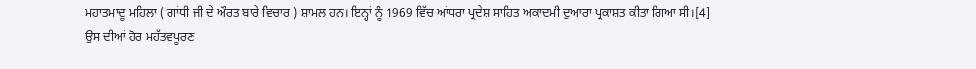ਮਹਾਤਮਾਦੂ ਮਹਿਲਾ ( ਗਾਂਧੀ ਜੀ ਦੇ ਔਰਤ ਬਾਰੇ ਵਿਚਾਰ ) ਸ਼ਾਮਲ ਹਨ। ਇਨ੍ਹਾਂ ਨੂੰ 1969 ਵਿੱਚ ਆਂਧਰਾ ਪ੍ਰਦੇਸ਼ ਸਾਹਿਤ ਅਕਾਦਮੀ ਦੁਆਰਾ ਪ੍ਰਕਾਸ਼ਤ ਕੀਤਾ ਗਿਆ ਸੀ।[4]
ਉਸ ਦੀਆਂ ਹੋਰ ਮਹੱਤਵਪੂਰਣ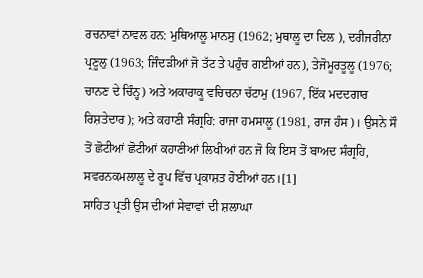ਰਚਨਾਵਾਂ ਨਾਵਲ ਹਨ: ਮੁਥਿਆਲੂ ਮਾਨਸੁ (1962; ਮੁਥਾਲੂ ਦਾ ਦਿਲ ), ਦਰੀਜਰੀਨਾ ਪ੍ਰਣੂਲੁ (1963; ਜਿੰਦੜੀਆਂ ਜੋ ਤੱਟ ਤੇ ਪਹੁੰਚ ਗਈਆਂ ਹਨ), ਤੇਜੋਮੂਰਤੂਲੂ (1976; ਚਾਨਣ ਦੇ ਚਿੰਨ੍ਹ) ਅਤੇ ਅਕਾਰਾਕੂ ਵਚਿਚਨਾ ਚੱਟਾਮੁ (1967, ਇੱਕ ਮਦਦਗਾਰ ਰਿਸ਼ਤੇਦਾਰ ); ਅਤੇ ਕਹਾਣੀ ਸੰਗ੍ਰਹਿ: ਰਾਜਾ ਹਮਸਾਲੂ (1981, ਰਾਜ ਹੰਸ)। ਉਸਨੇ ਸੌ ਤੋਂ ਛੋਟੀਆਂ ਛੋਟੀਆਂ ਕਹਾਣੀਆਂ ਲਿਖੀਆਂ ਹਨ ਜੋ ਕਿ ਇਸ ਤੋਂ ਬਾਅਦ ਸੰਗ੍ਰਹਿ, ਸਵਰਨਕਮਲਾਲੂ ਦੇ ਰੂਪ ਵਿੱਚ ਪ੍ਰਕਾਸ਼ਤ ਹੋਈਆਂ ਹਨ।[1]
ਸਾਹਿਤ ਪ੍ਰਤੀ ਉਸ ਦੀਆਂ ਸੇਵਾਵਾਂ ਦੀ ਸ਼ਲਾਘਾ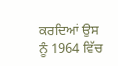ਕਰਦਿਆਂ ਉਸ ਨੂੰ 1964 ਵਿੱਚ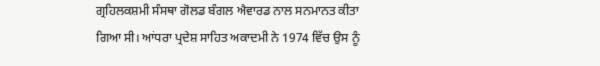ਗ੍ਰਹਿਲਕਸ਼ਮੀ ਸੰਸਥਾ ਗੋਲਡ ਬੰਗਲ ਐਵਾਰਡ ਨਾਲ ਸਨਮਾਨਤ ਕੀਤਾ ਗਿਆ ਸੀ। ਆਂਧਰਾ ਪ੍ਰਦੇਸ਼ ਸਾਹਿਤ ਅਕਾਦਮੀ ਨੇ 1974 ਵਿੱਚ ਉਸ ਨੂੰ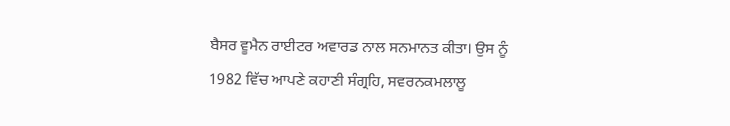ਬੈਸਰ ਵੂਮੈਨ ਰਾਈਟਰ ਅਵਾਰਡ ਨਾਲ ਸਨਮਾਨਤ ਕੀਤਾ। ਉਸ ਨੂੰ 1982 ਵਿੱਚ ਆਪਣੇ ਕਹਾਣੀ ਸੰਗ੍ਰਹਿ, ਸਵਰਨਕਮਲਾਲੂ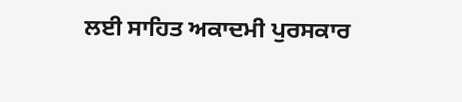ਲਈ ਸਾਹਿਤ ਅਕਾਦਮੀ ਪੁਰਸਕਾਰ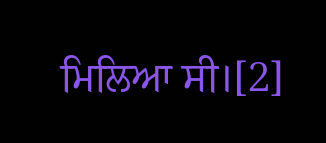ਮਿਲਿਆ ਸੀ।[2]